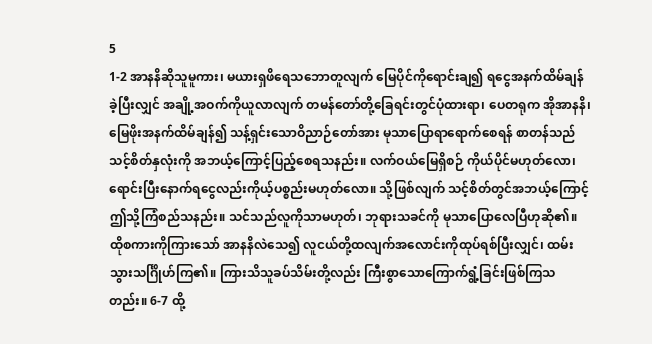5
1-2 အာနနိဆိုသူမူကား၊ မယားရှဖိရေသဘောတူလျက် မြေပိုင်ကိုရောင်းချ၍ ရငွေအနက်ထိမ်ချန်ခဲ့ပြီးလျှင် အချို့အဝက်ကိုယူလာလျက် တမန်တော်တို့ခြေရင်းတွင်ပုံထားရာ၊ ပေတရုက အိုအာနနိ၊ မြေဖိုးအနက်ထိမ်ချန်၍ သန့်ရှင်းသောဝိညာဉ်တော်အား မုသာပြောရာရောက်စေရန် စာတန်သည်သင့်စိတ်နှလုံးကို အဘယ့်ကြောင့်ပြည့်စေရသနည်း။ လက်ဝယ်မြေရှိစဉ် ကိုယ်ပိုင်မဟုတ်လော၊ ရောင်းပြီးနောက်ရငွေလည်းကိုယ့်ပစ္စည်းမဟုတ်လော။ သို့ဖြစ်လျက် သင့်စိတ်တွင်အဘယ့်ကြောင့်ဤသို့ကြံစည်သနည်း။ သင်သည်လူကိုသာမဟုတ်၊ ဘုရားသခင်ကို မုသာပြောလေပြီဟုဆို၏။ ထိုစကားကိုကြားသော် အာနနိလဲသေ၍ လူငယ်တို့ထလျက်အလောင်းကိုထုပ်ရစ်ပြီးလျှင်၊ ထမ်းသွားသင်္ဂြိုဟ်ကြ၏။ ကြားသိသူခပ်သိမ်းတို့လည်း ကြီးစွာသောကြောက်ရွံ့ခြင်းဖြစ်ကြသတည်း။ 6-7 ထို့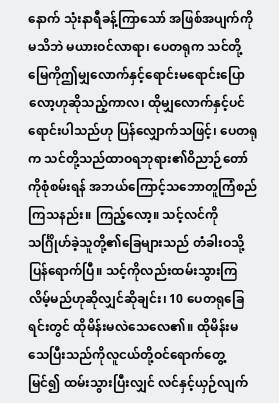နောက် သုံးနာရီခန့်ကြာသော် အဖြစ်အပျက်ကိုမသိဘဲ မယားဝင်လာရာ၊ ပေတရုက သင်တို့မြေကိုဤမျှလောက်နှင့်ရောင်းမရောင်းပြောလော့ဟုဆိုသည့်ကာလ၊ ထိုမျှလောက်နှင့်ပင်ရောင်းပါသည်ဟု ပြန်လျှောက်သဖြင့်၊ ပေတရုက သင်တို့သည်ထာဝရဘုရား၏ဝိညာဉ်တော်ကိုစုံစမ်းရန် အဘယ်ကြောင့်သဘောတူကြံစည်ကြသနည်း။ ကြည့်လော့။ သင့်လင်ကို သင်္ဂြိုဟ်ခဲ့သူတို့၏ခြေများသည် တံခါးဝသို့ပြန်ရောက်ပြီ။ သင့်ကိုလည်းထမ်းသွားကြလိမ့်မည်ဟုဆိုလျှင်ဆိုချင်း၊ 10 ပေတရုခြေရင်းတွင် ထိုမိန်းမလဲသေလေ၏။ ထိုမိန်းမသေပြီးသည်ကိုလူငယ်တို့ဝင်ရောက်တွေ့မြင်၍ ထမ်းသွားပြီးလျှင် လင်နှင့်ယှဉ်လျက်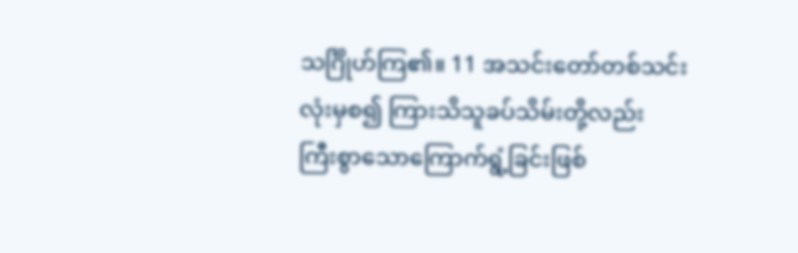သင်္ဂြိုဟ်ကြ၏။ 11 အသင်းတော်တစ်သင်းလုံးမှစ၍ ကြားသိသူခပ်သိမ်းတို့လည်း ကြီးစွာသောကြောက်ရွံ့ခြင်းဖြစ်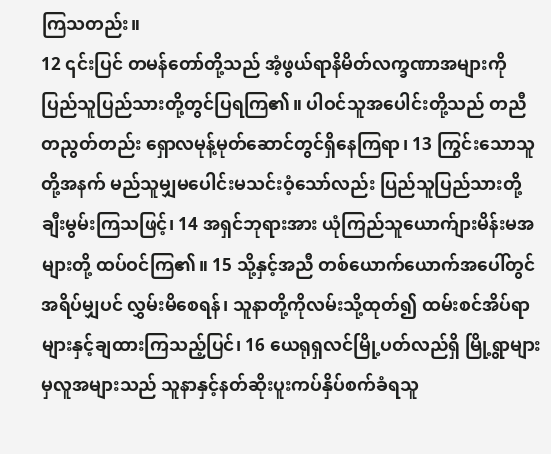ကြသတည်း။
12 ၎င်းပြင် တမန်တော်တို့သည် အံ့ဖွယ်ရာနိမိတ်လက္ခဏာအများကို ပြည်သူပြည်သားတို့တွင်ပြရကြ၏။ ပါဝင်သူအပေါင်းတို့သည် တညီတညွတ်တည်း ရှောလမုန့်မုတ်ဆောင်တွင်ရှိနေကြရာ၊ 13 ကြွင်းသောသူတို့အနက် မည်သူမျှမပေါင်းမသင်းဝံ့သော်လည်း ပြည်သူပြည်သားတို့ချီးမွမ်းကြသဖြင့်၊ 14 အရှင်ဘုရားအား ယုံကြည်သူယောက်ျားမိန်းမအများတို့ ထပ်ဝင်ကြ၏။ 15 သို့နှင့်အညီ တစ်ယောက်ယောက်အပေါ်တွင်အရိပ်မျှပင် လွှမ်းမိစေရန်၊ သူနာတို့ကိုလမ်းသို့ထုတ်၍ ထမ်းစင်အိပ်ရာများနှင့်ချထားကြသည့်ပြင်၊ 16 ယေရုရှလင်မြို့ပတ်လည်ရှိ မြို့ရွာများမှလူအများသည် သူနာနှင့်နတ်ဆိုးပူးကပ်နှိပ်စက်ခံရသူ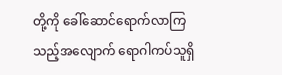တို့ကို ခေါ်ဆောင်ရောက်လာကြသည့်အလျောက် ရောဂါကပ်သူရှိ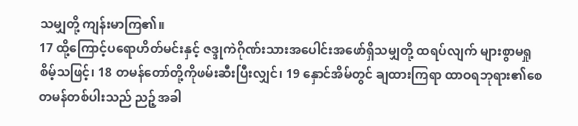သမျှတို့ ကျန်းမာကြ၏။
17 ထို့ကြောင့်ပရောဟိတ်မင်းနှင့် ဇဒ္ဒုကဲဂိုဏ်းသားအပေါင်းအဖော်ရှိသမျှတို့ ထရပ်လျက် များစွာမရှုစိမ့်သဖြင့်၊ 18 တမန်တော်တို့ကိုဖမ်းဆီးပြီးလျှင်၊ 19 နှောင်အိမ်တွင် ချထားကြရာ ထာဝရဘုရား၏စေတမန်တစ်ပါးသည် ညဉ့်အခါ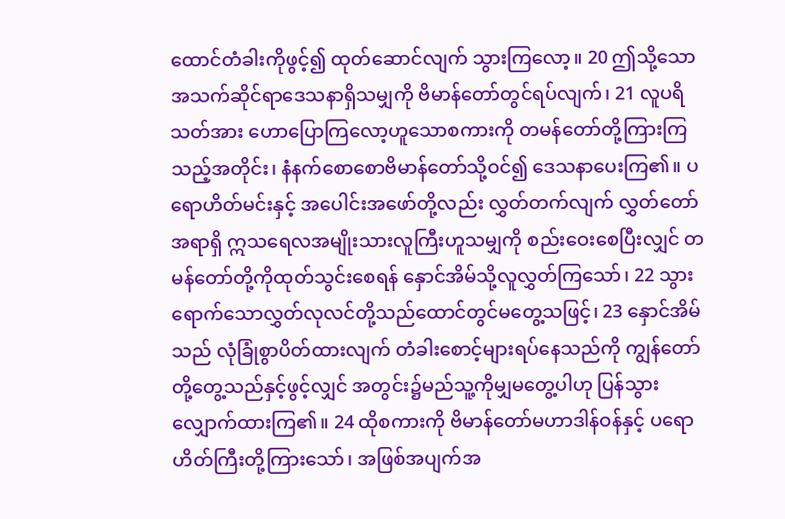ထောင်တံခါးကိုဖွင့်၍ ထုတ်ဆောင်လျက် သွားကြလော့။ 20 ဤသို့သောအသက်ဆိုင်ရာဒေသနာရှိသမျှကို ဗိမာန်တော်တွင်ရပ်လျက်၊ 21 လူပရိသတ်အား ဟောပြောကြလော့ဟူသောစကားကို တမန်တော်တို့ကြားကြသည့်အတိုင်း၊ နံနက်စောစောဗိမာန်တော်သို့ဝင်၍ ဒေသနာပေးကြ၏။ ပရောဟိတ်မင်းနှင့် အပေါင်းအဖော်တို့လည်း လွှတ်တက်လျက် လွှတ်တော်အရာရှိ ဣသရေလအမျိုးသားလူကြီးဟူသမျှကို စည်းဝေးစေပြီးလျှင် တမန်တော်တို့ကိုထုတ်သွင်းစေရန် နှောင်အိမ်သို့လူလွှတ်ကြသော်၊ 22 သွားရောက်သောလွှတ်လုလင်တို့သည်ထောင်တွင်မတွေ့သဖြင့်၊ 23 နှောင်အိမ်သည် လုံခြုံစွာပိတ်ထားလျက် တံခါးစောင့်များရပ်နေသည်ကို ကျွန်တော်တို့တွေ့သည်နှင့်ဖွင့်လျှင် အတွင်း၌မည်သူ့ကိုမျှမတွေ့ပါဟု ပြန်သွားလျှောက်ထားကြ၏။ 24 ထိုစကားကို ဗိမာန်တော်မဟာဒါန်ဝန်နှင့် ပရောဟိတ်ကြီးတို့ကြားသော်၊ အဖြစ်အပျက်အ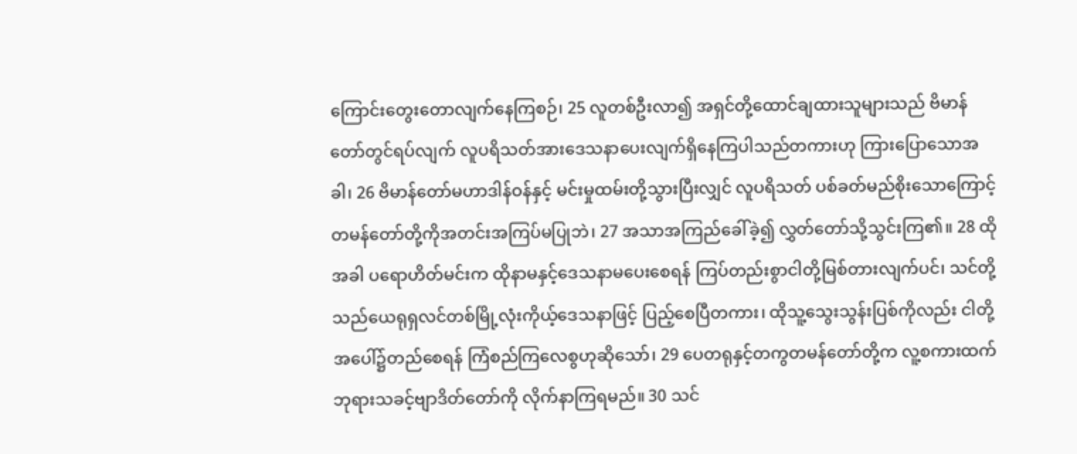ကြောင်းတွေးတောလျက်နေကြစဉ်၊ 25 လူတစ်ဦးလာ၍ အရှင်တို့ထောင်ချထားသူများသည် ဗိမာန်တော်တွင်ရပ်လျက် လူပရိသတ်အားဒေသနာပေးလျက်ရှိနေကြပါသည်တကားဟု ကြားပြောသောအခါ၊ 26 ဗိမာန်တော်မဟာဒါန်ဝန်နှင့် မင်းမှုထမ်းတို့သွားပြီးလျှင် လူပရိသတ် ပစ်ခတ်မည်စိုးသောကြောင့် တမန်တော်တို့ကိုအတင်းအကြပ်မပြုဘဲ၊ 27 အသာအကြည်ခေါ်ခဲ့၍ လွှတ်တော်သို့သွင်းကြ၏။ 28 ထိုအခါ ပရောဟိတ်မင်းက ထိုနာမနှင့်ဒေသနာမပေးစေရန် ကြပ်တည်းစွာငါတို့မြစ်တားလျက်ပင်၊ သင်တို့သည်ယေရုရှလင်တစ်မြို့လုံးကိုယ့်ဒေသနာဖြင့် ပြည့်စေပြီတကား၊ ထိုသူ့သွေးသွန်းပြစ်ကိုလည်း ငါတို့အပေါ်၌တည်စေရန် ကြံစည်ကြလေစွဟုဆိုသော်၊ 29 ပေတရုနှင့်တကွတမန်တော်တို့က လူ့စကားထက်ဘုရားသခင့်ဗျာဒိတ်တော်ကို လိုက်နာကြရမည်။ 30 သင်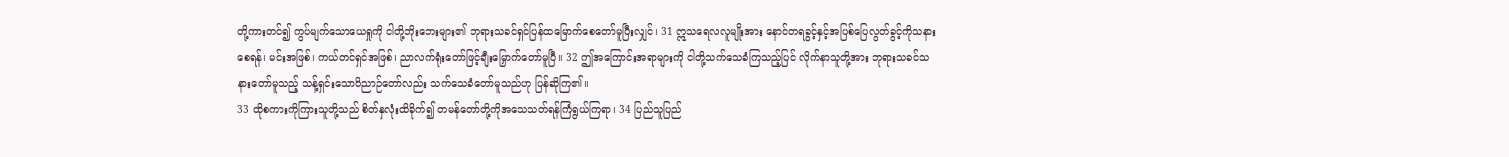တို့ကားတင်၍ ကွပ်မျက်သောယေရှုကို ငါတို့ဘိုးဘေးများ၏ ဘုရားသခင်ရှင်ပြန်ထမြောက်စေတော်မူပြီးလျှင်၊ 31 ဣသရေလလူမျိုးအား နောင်တရခွင့်နှင့်အပြစ်ပြေလွတ်ခွင့်ကိုသနားစေရန်၊ မင်းအဖြစ်၊ ကယ်တင်ရှင်အဖြစ်၊ ညာလက်ရုံးတော်ဖြင့်ချီးမြှောက်တော်မူပြီ။ 32 ဤအကြောင်းအရာများကို ငါတို့သက်သေခံကြသည့်ပြင် လိုက်နာသူတို့အား ဘုရားသခင်သနားတော်မူသည့် သန့်ရှင်းသောဝိညာဉ်တော်လည်း သက်သေခံတော်မူသည်ဟု ပြန်ဆိုကြ၏။
33 ထိုစကားကိုကြားသူတို့သည် စိတ်နှလုံးထိခိုက်၍ တမန်တော်တို့ကိုအသေသတ်ရန်ကြံရွယ်ကြရာ၊ 34 ပြည်သူပြည်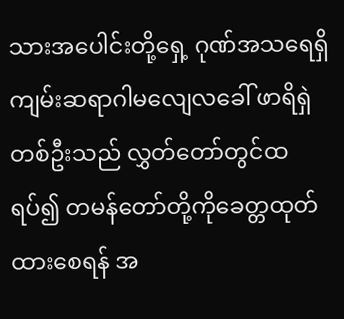သားအပေါင်းတို့ရှေ့ ဂုဏ်အသရေရှိကျမ်းဆရာဂါမလျေလခေါ် ဖာရိရှဲတစ်ဦးသည် လွှတ်တော်တွင်ထရပ်၍ တမန်တော်တို့ကိုခေတ္တထုတ်ထားစေရန် အ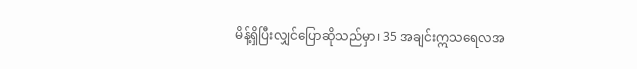မိန့်ရှိပြီးလျှင်ပြောဆိုသည်မှာ၊ 35 အချင်းဣသရေလအ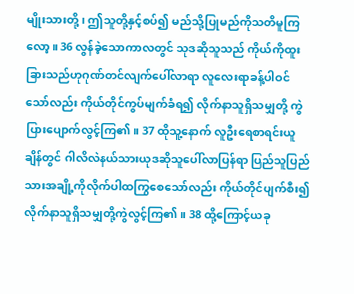မျိုးသားတို့၊ ဤသူတို့နှင့်စပ်၍ မည်သို့ပြုမည်ကိုသတိမူကြလော့။ 36 လွန်ခဲ့သောကာလတွင် သုဒဆိုသူသည် ကိုယ်ကိုထူးခြားသည်ဟုဂုဏ်တင်လျက်ပေါ်လာရာ လူလေးရာခန့်ပါဝင်သော်လည်း ကိုယ်တိုင်ကွပ်မျက်ခံရ၍ လိုက်နာသူရှိသမျှတို့ ကွဲပြားပျောက်လွင့်ကြ၏။ 37 ထိုသူ့နောက် လူဦးရေစာရင်းယူချိန်တွင် ဂါလိလဲနယ်သားယုဒဆိုသူပေါ်လာပြန်ရာ ပြည်သူပြည်သားအချို့ကိုလိုက်ပါထကြွစေသော်လည်း ကိုယ်တိုင်ပျက်စီး၍ လိုက်နာသူရှိသမျှတို့ကွဲလွင့်ကြ၏။ 38 ထို့ကြောင့်ယခု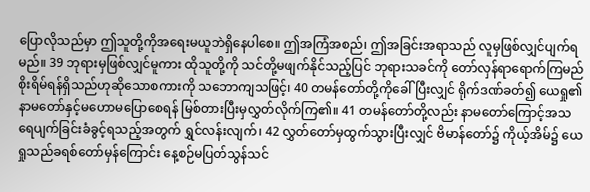ပြောလိုသည်မှာ ဤသူတို့ကိုအရေးမယူဘဲရှိနေပါစေ။ ဤအကြံအစည်၊ ဤအခြင်းအရာသည် လူမှဖြစ်လျှင်ပျက်ရမည်။ 39 ဘုရားမှဖြစ်လျှင်မူကား ထိုသူတို့ကို သင်တို့မဖျက်နိုင်သည့်ပြင် ဘုရားသခင်ကို တော်လှန်ရာရောက်ကြမည် စိုးရိမ်ရန်ရှိသည်ဟုဆိုသောစကားကို သဘောကျသဖြင့်၊ 40 တမန်တော်တို့ကိုခေါ်ပြီးလျှင် ရိုက်ဒဏ်ခတ်၍ ယေရှု၏နာမတော်နှင့်မဟောမပြောစေရန် မြစ်တားပြီးမှလွှတ်လိုက်ကြ၏။ 41 တမန်တော်တို့လည်း နာမတော်ကြောင့်အသရေပျက်ခြင်းခံခွင့်ရသည့်အတွက် ရွှင်လန်းလျက်၊ 42 လွှတ်တော်မှထွက်သွားပြီးလျှင် ဗိမာန်တော်၌ ကိုယ့်အိမ်၌ ယေရှုသည်ခရစ်တော်မှန်ကြောင်း နေ့စဉ်မပြတ်သွန်သင်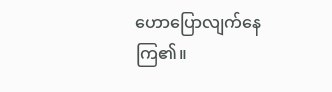ဟောပြောလျက်နေကြ၏။